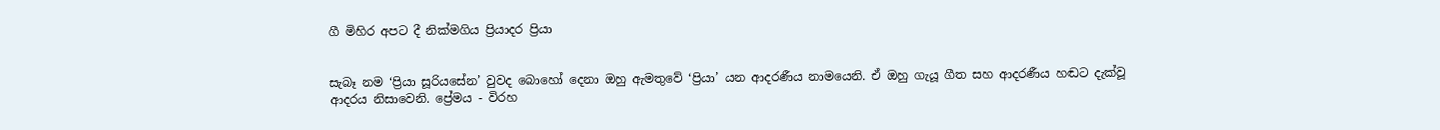ගී මිහිර අපට දී නික්මගිය ප්‍රියාදර ප්‍රියා


සැබෑ නම ‘ප්‍රියා සූරියසේන’ වුවද බොහෝ දෙනා ඔහු ඇමතුවේ ‘ප්‍රියා’ යන ආදරණීය නාමයෙනි. ඒ ඔහු ගැයූ ගීත සහ ආදරණීය හඬට දැක්වූ ආදරය නිසාවෙනි. ප්‍රේමය - විරහ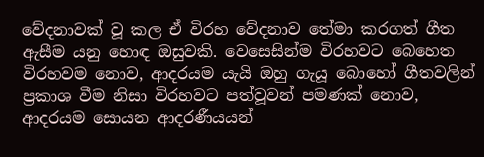වේදනාවක් වූ කල ඒ විරහ වේදනාව තේමා කරගත් ගීත ඇසීම යනු හොඳ ඔසුවකි. වෙසෙසින්ම විරහවට බෙහෙත විරහවම නොව, ආදරයම යැයි ඔහු ගැයූ බොහෝ ගීතවලින් ප්‍රකාශ වීම නිසා විරහවට පත්වූවන් පමණක් නොව, ආදරයම සොයන ආදරණීයයන්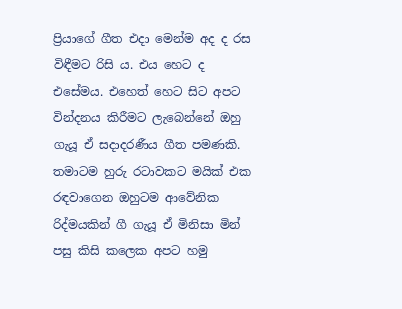ප්‍රියාගේ ගීත එදා මෙන්ම අද ද රස විඳීමට රිසි ය. එය හෙට ද එසේමය. එහෙත් හෙට සිට අපට වින්දනය කිරීමට ලැබෙන්නේ ඔහු ගැයූ ඒ සදාදරණීය ගීත පමණකි. තමාටම හුරු රටාවකට මයික් එක රඳවාගෙන ඔහුටම ආවේනික රිද්මයකින් ගී ගැයූ ඒ මිනිසා මින් පසු කිසි කලෙක අපට හමු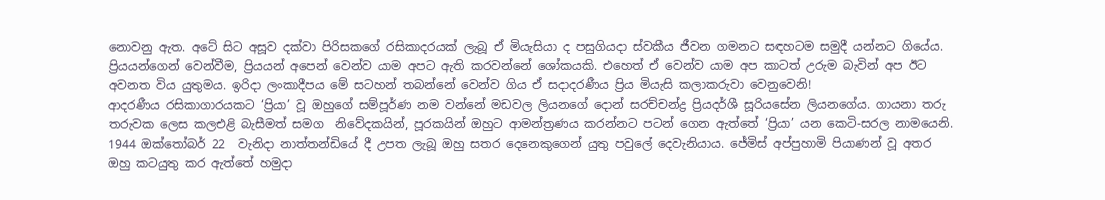නොවනු ඇත. අටේ සිට අසූව දක්වා පිරිසකගේ රසිකාදරයක් ලැබූ ඒ මියැසියා ද පසුගියදා ස්වකීය ජීවන ගමනට සඳහටම සමුදී යන්නට ගියේය.
ප්‍රියයන්ගෙන් වෙන්වීම, ප්‍රියයන් අපෙන් වෙන්ව යාම අපට ඇති කරවන්නේ ශෝකයකි. එහෙත් ඒ වෙන්ව යාම අප කාටත් උරුම බැවින් අප ඊට අවනත විය යුතුමය. ඉරිදා ලංකාදීපය මේ සටහන් තබන්නේ වෙන්ව ගිය ඒ සදාදරණීය ප්‍රිය මියැසි කලාකරුවා වෙනුවෙනි!
ආදරණීය රසිකාගාරයකට ‘ප්‍රියා’ වූ ඔහුගේ සම්පූර්ණ නම වන්නේ මඩවල ලියනගේ දොන් සරච්චන්ද්‍ර ප්‍රියදර්ශී සූරියසේන ලියනගේය. ගායනා තරු තරුවක ලෙස කලඑළි බැසීමත් සමග  නිවේදකයින්, පූරකයින් ඔහුට ආමන්ත්‍රණය කරන්නට පටන් ගෙන ඇත්තේ ‘ප්‍රියා’ යන කෙටි-සරල නාමයෙනි. 1944 ඔක්තෝබර් 22  වැනිදා නාත්තන්ඩියේ දී උපත ලැබූ ඔහු සතර දෙනෙකුගෙන් යුතු පවුලේ දෙවැනියාය. ජේමිස් අප්පුහාමි පියාණන් වූ අතර ඔහු කටයුතු කර ඇත්තේ හමුදා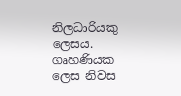නිලධාරියකු ලෙසය. ගෘහණියක ලෙස නිවස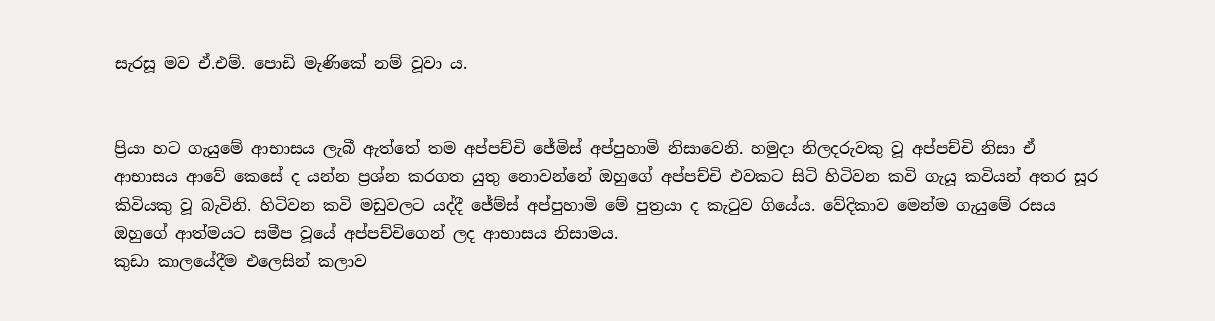සැරසූ මව ඒ.එම්. පොඩි මැණිකේ නම් වූවා ය.


ප්‍රියා හට ගැයුමේ ආභාසය ලැබී ඇත්තේ තම අප්පච්චි ජේමිස් අප්පුහාමි නිසාවෙනි. හමුදා නිලදරුවකු වූ අප්පච්චි නිසා ඒ ආභාසය ආවේ කෙසේ ද යන්න ප්‍රශ්න කරගත යුතු නොවන්නේ ඔහුගේ අප්පච්චි එවකට සිටි හිටිවන කවි ගැයූ කවියන් අතර සූර කිවියකු වූ බැවිනි. හිටිවන කවි මඩුවලට යද්දී ජේම්ස් අප්පුහාමි මේ පුත්‍රයා ද කැටුව ගියේය. වේදිකාව මෙන්ම ගැයුමේ රසය ඔහුගේ ආත්මයට සමීප වූයේ අප්පච්චිගෙන් ලද ආභාසය නිසාමය.
කුඩා කාලයේදීම එලෙසින් කලාව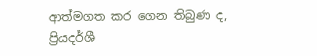ආත්මගත කර ගෙන තිබුණ ද,  ප්‍රියදර්ශී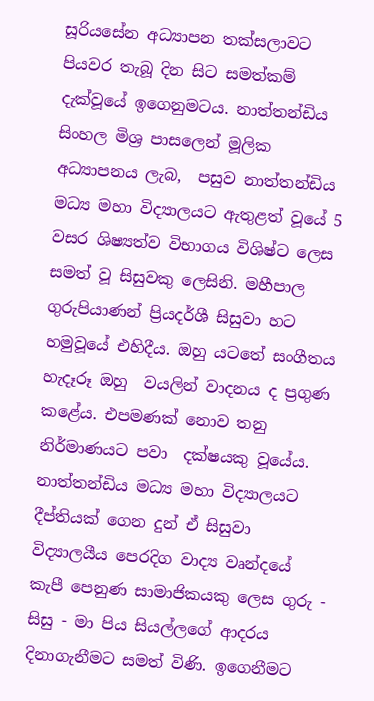සූරියසේන අධ්‍යාපන තක්සලාවට පියවර තැබූ දින සිට සමත්කම් දැක්වූයේ ඉගෙනුමටය. නාත්තන්ඩිය සිංහල මිශ්‍ර පාසලෙන් මූලික අධ්‍යාපනය ලැබ,  පසුව නාත්තන්ඩිය මධ්‍ය මහා විද්‍යාලයට ඇතුළත් වූයේ 5 වසර ශිෂ්‍යත්ව විභාගය විශිෂ්ට ලෙස සමත් වූ සිසුවකු ලෙසිනි. මහීපාල ගුරුපියාණන් ප්‍රියදර්ශී සිසුවා හට හමුවූයේ එහිදීය. ඔහු යටතේ සංගීතය හැදෑරූ ඔහු  වයලින් වාදනය ද ප්‍රගුණ කළේය. එපමණක් නොව තනු  නිර්මාණයට පවා  දක්ෂයකු වූයේය. නාත්තන්ඩිය මධ්‍ය මහා විද්‍යාලයට දීප්තියක් ගෙන දුන් ඒ සිසුවා විද්‍යාලයීය පෙරදිග වාද්‍ය වෘන්දයේ කැපී පෙනුණ සාමාජිකයකු ලෙස ගුරු - සිසු - මා පිය සියල්ලගේ ආදරය දිනාගැනීමට සමත් විණි. ඉගෙනීමට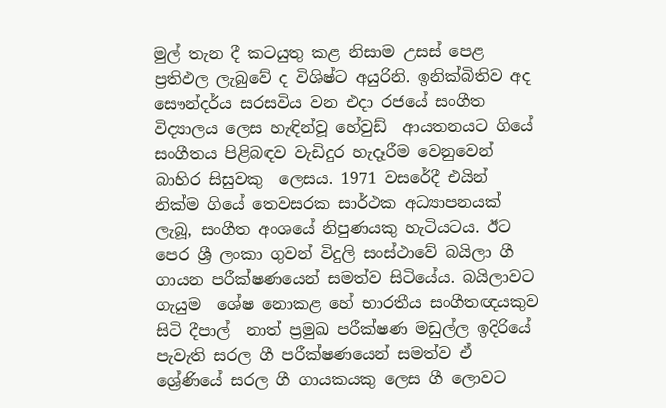මුල් තැන දී කටයුතු කළ නිසාම උසස් පෙළ ප්‍රතිඵල ලැබුවේ ද විශිෂ්ට අයුරිනි. ඉනික්බිතිව අද සෞන්දර්ය සරසවිය වන එදා රජයේ සංගීත විද්‍යාලය ලෙස හැඳින්වූ හේවුඩ්  ආයතනයට ගියේ සංගීතය පිළිබඳව වැඩිදුර හැදෑරීම වෙනුවෙන් බාහිර සිසුවකු  ලෙසය. 1971 වසරේදී එයින් නික්ම ගියේ තෙවසරක සාර්ථක අධ්‍යාපනයක් ලැබූ, සංගීත අංශයේ නිපුණයකු හැටියටය. ඊට පෙර ශ්‍රී ලංකා ගුවන් විදුලි සංස්ථාවේ බයිලා ගී ගායන පරීක්ෂණයෙන් සමත්ව සිටියේය. බයිලාවට ගැයුම  ශේෂ නොකළ හේ භාරතීය සංගීතඥයකුව සිටි දීපාල්  නාත් ප්‍රමුඛ පරීක්ෂණ මඩුල්ල ඉදිරියේ පැවැති සරල ගී පරීක්ෂණයෙන් සමත්ව ඒ ශ්‍රේණියේ සරල ගී ගායකයකු ලෙස ගී ලොවට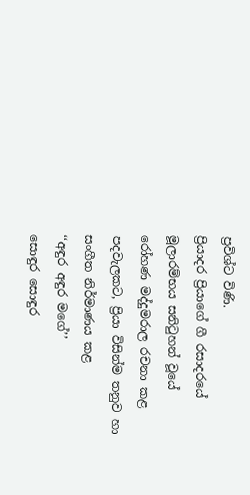ප්‍රවිශ්ට විණි.
ප්‍රියාදර ප්‍රියාගේ ගී රසාදරයේ මූලාරම්භය සනිටුහන් වූයේ රෝහණ මද්දුමරාල රචනා කළ පදවැලකට, ප්‍රියා විසින්ම තනුව හා සංගීත නිර්මාණය කළ
‘‘අඳුර අඳුර මගේ’’
සොඳුර සොඳුර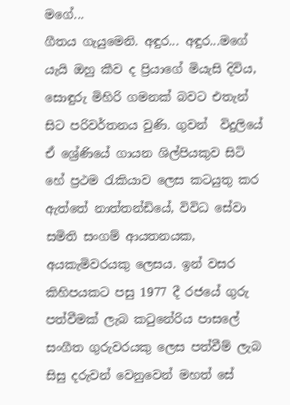මගේ...
ගීතය ගැයුමෙනි. අඳුර... අඳුර...මගේ යැයි ඔහු කීව ද ප්‍රියාගේ මියැසි දිවිය, සොඳුරු මිහිරි ගමනක් බවට එතැන් සිට පරිවර්තනය වුණි. ගුවන්  විදුලියේ ඒ ශ්‍රේණියේ ගායන ශිල්පියකුව සිටි හේ ප්‍රථම රැකියාව ලෙස කටයුතු කර ඇත්තේ නාත්තන්ඩියේ, විවිධ සේවා සමිති සංගම් ආයතනයක, අයකැමිවරයකු ලෙසය. ඉන් වසර කිහිපයකට පසු 1977 දී රජයේ ගුරු පත්වීමක් ලැබ කටුනේරිය පාසලේ සංගීත ගුරුවරයකු ලෙස පත්වීම් ලැබ සිසු දරුවන් වෙනුවෙන් මහත් සේ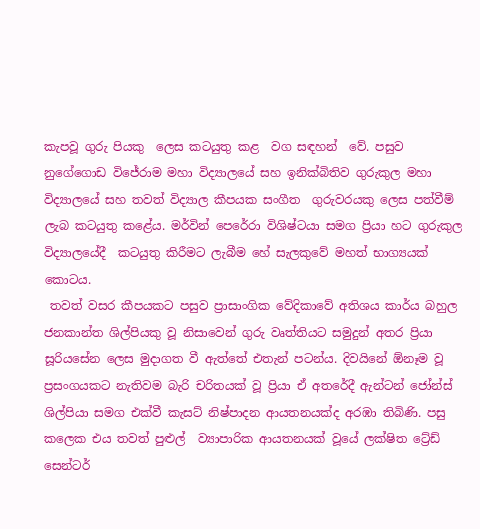කැපවූ ගුරු පියකු  ලෙස කටයුතු කළ  වග සඳහන්  වේ. පසුව නුගේගොඩ විජේරාම මහා විද්‍යාලයේ සහ ඉනික්බිතිව ගුරුකුල මහා විද්‍යාලයේ සහ තවත් විද්‍යාල කීපයක සංගීත  ගුරුවරයකු ලෙස පත්වීම් ලැබ කටයුතු කළේය. මර්වින් පෙරේරා විශිෂ්ටයා සමග ප්‍රියා හට ගුරුකුල විද්‍යාලයේදී  කටයුතු කිරීමට ලැබීම හේ සැලකුවේ මහත් භාග්‍යයක් කොටය.
 තවත් වසර කීපයකට පසුව ප්‍රාසාංගික වේදිකාවේ අතිශය කාර්ය බහුල ජනකාන්ත ශිල්පියකු වූ නිසාවෙන් ගුරු වෘත්තියට සමුදුන් අතර ප්‍රියා සූරියසේන ලෙස මුදාගත වී ඇත්තේ එතැන් පටන්ය. දිවයිනේ ඕනෑම වූ ප්‍රසංගයකට නැතිවම බැරි චරිතයක් වූ ප්‍රියා ඒ අතරේදී ඇන්ටන් ජෝන්ස් ශිල්පියා සමග එක්වී කැසට් නිෂ්පාදන ආයතනයක්ද අරඹා තිබිණි. පසු කලෙක එය තවත් පුළුල්  ව්‍යාපාරික ආයතනයක් වූයේ ලක්ෂිත ට්‍රේඩ් සෙන්ටර්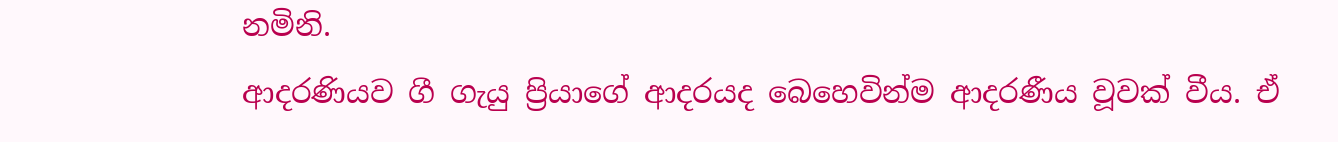නමිනි.
ආදරණියව ගී ගැයු ප්‍රියාගේ ආදරයද බෙහෙවින්ම ආදරණීය වූවක් වීය. ඒ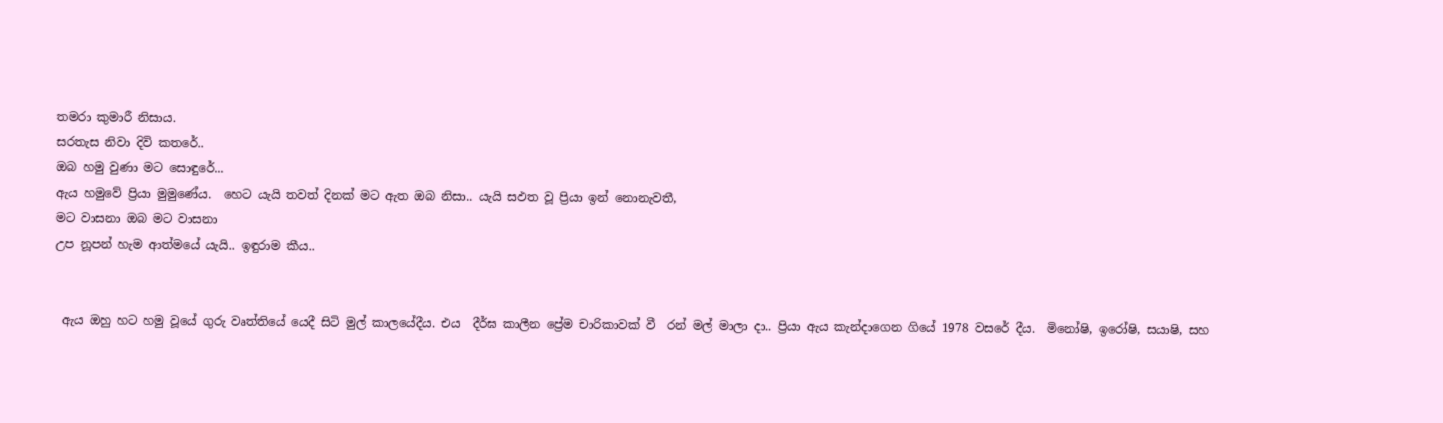තමරා කුමාරී නිසාය.
සරතැස නිවා දිවි කතරේ..
ඔබ හමු වුණා මට සොඳුරේ...
ඇය හමුවේ ප්‍රියා මුමුණේය.  හෙට යැයි තවත් දිනක් මට ඇත ඔබ නිසා.. යැයි සඵත වූ ප්‍රියා ඉන් නොනැවතී,
මට වාසනා ඔබ මට වාසනා
උප නූපන් හැම ආත්මයේ යැයි.. ඉඳුරාම කීය..


 ඇය ඔහු හට හමු වූයේ ගුරු වෘත්තියේ යෙදී සිටි මුල් කාලයේදීය. එය  දීර්ඝ කාලීන ප්‍රේම චාරිකාවක් වී  රන් මල් මාලා දා.. ප්‍රියා ඇය කැන්දාගෙන ගියේ 1978 වසරේ දීය.  මිනෝෂි, ඉරෝෂි, සයාෂි, සහ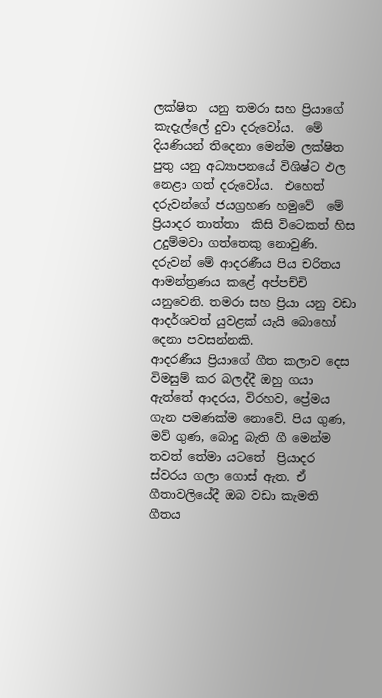ලක්ෂිත  යනු තමරා සහ ප්‍රියාගේ කැදැල්ලේ දුවා දරුවෝය.  මේ දියණියන් තිදෙනා මෙන්ම ලක්ෂිත පුතු යනු අධ්‍යාපනයේ විශිෂ්ට ඵල නෙළා ගත් දරුවෝය.  එහෙත් දරුවන්ගේ ජයග්‍රහණ හමුවේ  මේ ප්‍රියාදර තාත්තා  කිසි විටෙකත් හිස උදුම්මවා ගත්තෙකු නොවුණි. දරුවන් මේ ආදරණීය පිය චරිතය ආමන්ත්‍රණය කළේ අප්පච්චි යනුවෙනි. තමරා සහ ප්‍රියා යනු වඩා ආදර්ශවත් යුවළක් යැයි බොහෝ දෙනා පවසන්නකි.
ආදරණීය ප්‍රියාගේ ගීත කලාව දෙස විමසුම් කර බලද්දී ඔහු ගයා ඇත්තේ ආදරය, විරහව, ප්‍රේමය ගැන පමණක්ම නොවේ. පිය ගුණ, මව් ගුණ, බොදු බැති ගී මෙන්ම තවත් තේමා යටතේ  ප්‍රියාදර ස්වරය ගලා ගොස් ඇත. ඒ ගීතාවලියේදී ඔබ වඩා කැමති ගීතය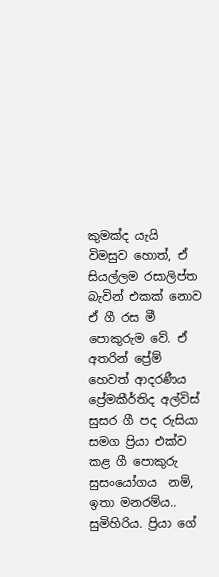කුමක්ද යැයි විමසුව හොත්, ඒ සියල්ලම රසාලිප්ත බැවින් එකක් නොව ඒ ගී රස මී පොකුරුම වේ. ඒ අතරින් ප්‍රේම් හෙවත් ආදරණීය ප්‍රේමකීර්තිද අල්විස් සුසර ගී පද රුසියා සමග ප්‍රියා එක්ව කළ ගී පොකුරු සුසංයෝගය  නම්, ඉතා මනරම්ය.. සුමිහිරිය. ප්‍රියා ගේ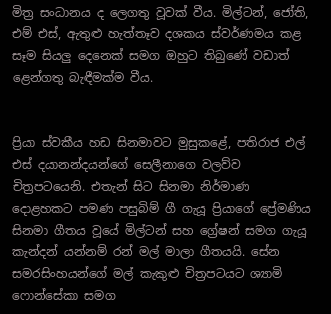මිත්‍ර සංධානය ද ලෙගතු වූවක් වීය. මිල්ටන්, ජෝති, එම් එස්, ඇතුළු හැත්තෑව දශකය ස්වර්ණමය කළ සෑම සියලු දෙනෙක් සමග ඔහුට තිබුණේ වඩාත් ළෙන්ගතු බැඳීමක්ම වීය.


ප්‍රියා ස්වකීය හඩ සිනමාවට මුසුකළේ, පතිරාජ එල් එස් දයානන්දයන්ගේ සෙලීනාගෙ වලව්ව චිත්‍රපටයෙනි. එතැන් සිට සිනමා නිර්මාණ දොළහකට පමණ පසුබිම් ගී ගැයූ ප්‍රියාගේ ප්‍රේමණිය සිනමා ගීතය වූයේ මිල්ටන් සහ ග්‍රේෂන් සමග ගැයූ කැන්දන් යන්නම් රන් මල් මාලා ගීතයයි. සේන සමරසිංහයන්ගේ මල් කැකුළු චිත්‍රපටයට ශ්‍යාමි ෆොන්සේකා සමග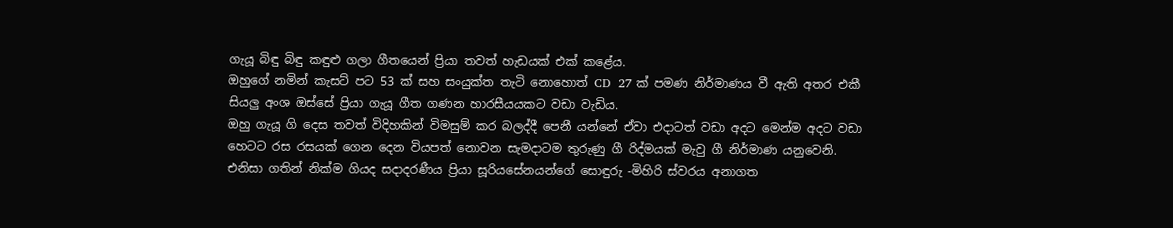ගැයූ බිඳු බිඳු කඳුළු ගලා ගීතයෙන් ප්‍රියා තවත් හැඩයක් එක් කළේය.
ඔහුගේ නමින් කැසට් පට 53 ක් සහ සංයුක්ත තැටි නොහොත් CD  27 ක් පමණ නිර්මාණය වී ඇති අතර එකී සියලු අංශ ඔස්සේ ප්‍රියා ගැයූ ගීත ගණන හාරසීයයකට වඩා වැඩිය.
ඔහු ගැයූ ගි දෙස තවත් විදිහකින් විමසුම් කර බලද්දී පෙනී යන්නේ ඒවා එදාටත් වඩා අදට මෙන්ම අදට වඩා හෙටට රස රසයක් ගෙන දෙන වියපත් නොවන සැමදාටම තුරුණු ගී රිද්මයක් මැවු ගී නිර්මාණ යනුවෙනි.
එනිසා ගතින් නික්ම ගියද සදාදරණීය ප්‍රියා සූරියසේනයන්ගේ සොඳුරු -මිහිරි ස්වරය අනාගත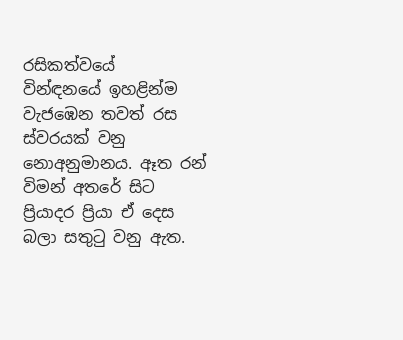රසිකත්වයේ  වින්ඳනයේ ඉහළින්ම වැජඹෙන තවත් රස ස්වරයක් වනු නොඅනුමානය. ඈත රන් විමන් අතරේ සිට ප්‍රියාදර ප්‍රියා ඒ දෙස බලා සතුටු වනු ඇත.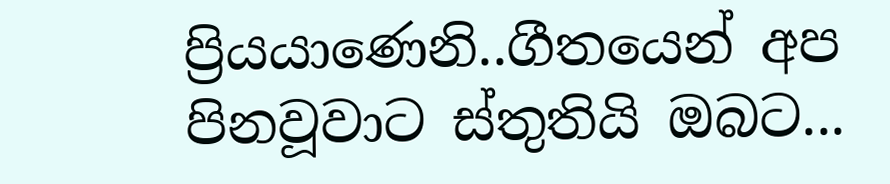ප්‍රියයාණෙනි..ගීතයෙන් අප පිනවූවාට ස්තුතියි ඔබට...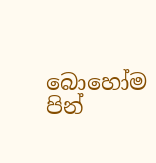බොහෝම පින්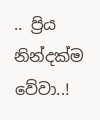.. ප්‍රිය  නින්දක්ම වේවා..!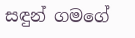සඳුන් ගමගේ